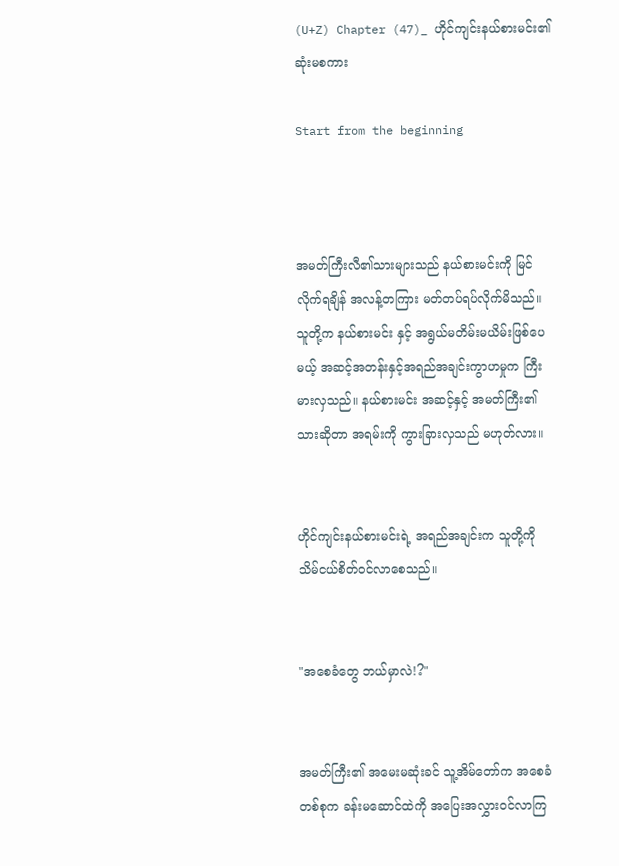(U+Z) Chapter (47)_ ဟိုင်ကျင်းနယ်စားမင်း၏ ဆုံးမစကား

Start from the beginning



အမတ်ကြီးလီ၏သားများသည် နယ်စားမင်းကို မြင်လိုက်ရချိန် အလန့်တကြား မတ်တပ်ရပ်လိုက်မိသည်။ သူတို့က နယ်စားမင်း နှင့် အရွယ်မတိမ်းမယိမ်းဖြစ်ပေမယ့် အဆင့်အတန်းနှင့်အရည်အချင်းကွာဟမှုက ကြီးမားလှသည်။ နယ်စားမင်း အဆင့်နှင့် အမတ်ကြီး၏သားဆိုတာ အရမ်းကို ကွားခြားလှသည် မဟုတ်လား။


ဟိုင်ကျင်းနယ်စားမင်းရဲ့ အရည်အချင်းက သူတို့ကို သိမ်ငယ်စိတ်ဝင်လာစေသည်။


"အစေခံတွေ ဘယ်မှာလဲ!?"


အမတ်ကြီး၏ အမေးမဆုံးခင် သူ့အိမ်တော်က အစေခံတစ်စုက ခန်းမဆောင်ထဲကို အပြေးအလွှားဝင်လာကြ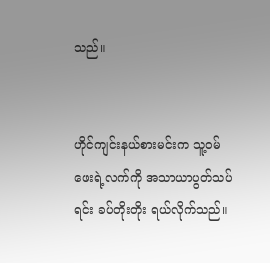သည်။


ဟိုင်ကျင်းနယ်စားမင်းက သူ့ဝမ်ဖေးရဲ့လက်ကို အသာယာပွတ်သပ်ရင်း ခပ်တိုးတိုး ရယ်လိုက်သည်။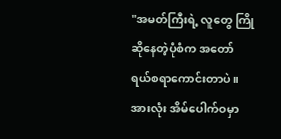"အမတ်ကြီးရဲ့ လူတွေ ကြိုဆိုနေတဲ့ပုံစံက အတော် ရယ်စရာကောင်းတာပဲ။ အားလုံး အိမ်ပေါက်ဝမှာ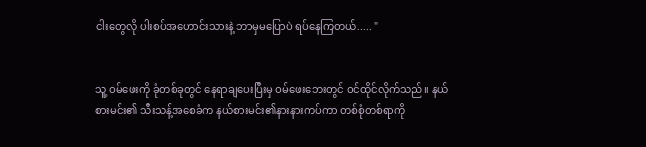ငါးတွေလို ပါးစပ်အဟောင်းသားနဲ့ ဘာမှမပြောပဲ ရပ်နေကြတယ်..... "


သူ့ ဝမ်ဖေးကို ခုံတစ်ခုတွင် နေရာချပေးပြီးမှ ဝမ်ဖေးဘေးတွင် ဝင်ထိုင်လိုက်သည်။ နယ်စားမင်း၏ သီးသန့်အစေခံက နယ်စားမင်း၏နားနားကပ်ကာ တစ်စုံတစ်ရာကို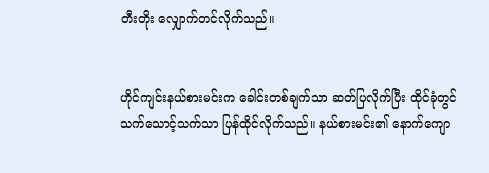တီးတိုး လျှောက်တင်လိုက်သည်။


ဟိုင်ကျင်းနယ်စားမင်းက ခေါင်းတစ်ချက်သာ ဆတ်ပြလိုက်ပြီး ထိုင်ခုံတွင် သက်သောင့်သက်သာ ပြန်ထိုင်လိုက်သည်။ နယ်စားမင်း၏ နောက်ကျော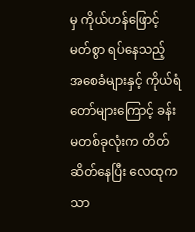မှ ကိုယ်ဟန်ဖြောင့်မတ်စွာ ရပ်နေသည့် အစေခံများနှင့် ကိုယ်ရံတော်များကြောင့် ခန်းမတစ်ခုလုံးက တိတ်ဆိတ်နေပြီး လေထုက သာ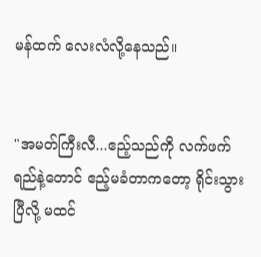မန်ထက် လေးလံလို့နေသည်။


"အမတ်ကြီးလီ...ဧည့်သည်ကို လက်ဖက်ရည်နဲ့တောင် ဧည့်မခံတာကတော့ ရိုင်းသွားပြီလို့ မထင်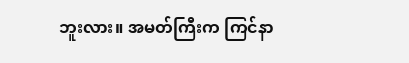ဘူးလား။ အမတ်ကြီးက ကြင်နာ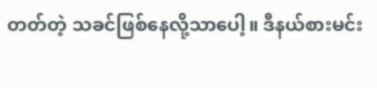တတ်တဲ့ သခင်ဖြစ်နေလို့သာပေါ့။ ဒီနယ်စားမင်း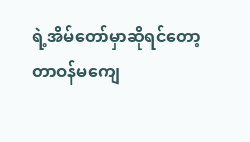ရဲ့အိမ်တော်မှာဆိုရင်တော့ တာဝန်မကျေ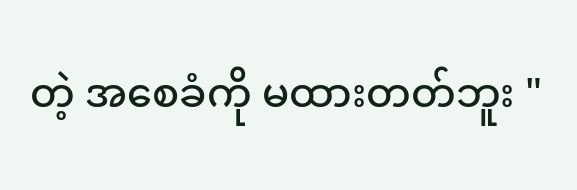တဲ့ အစေခံကို မထားတတ်ဘူး "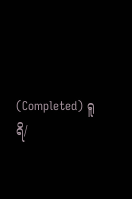(Completed) ရူရိ/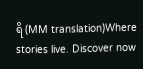ရိ (MM translation)Where stories live. Discover now